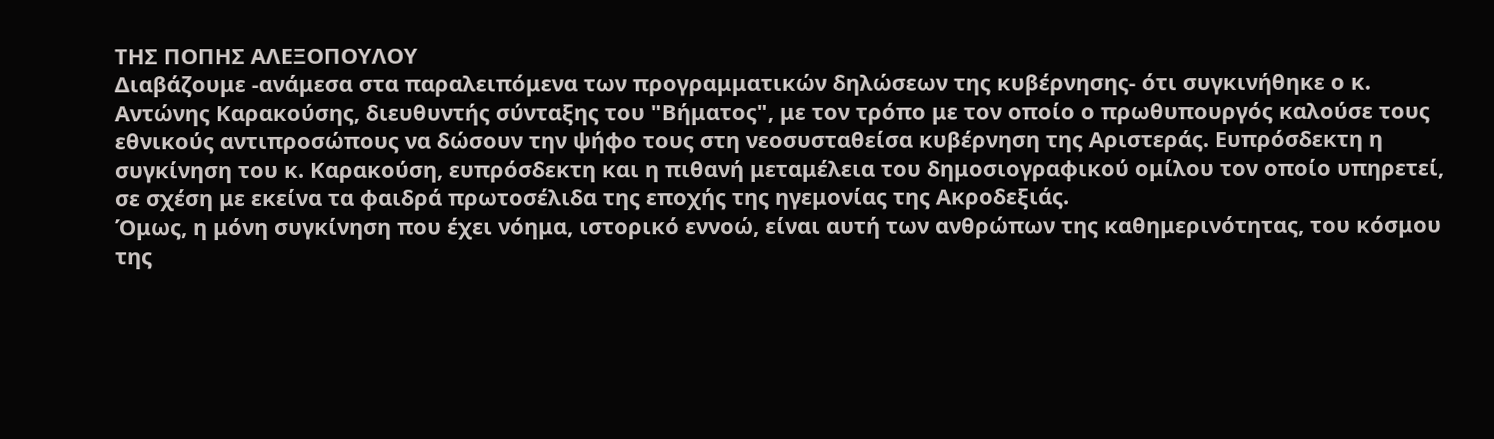ΤΗΣ ΠΟΠΗΣ ΑΛΕΞΟΠΟΥΛΟΥ
Διαβάζουμε -ανάμεσα στα παραλειπόμενα των προγραμματικών δηλώσεων της κυβέρνησης- ότι συγκινήθηκε ο κ. Αντώνης Καρακούσης, διευθυντής σύνταξης του "Βήματος", με τον τρόπο με τον οποίο ο πρωθυπουργός καλούσε τους εθνικούς αντιπροσώπους να δώσουν την ψήφο τους στη νεοσυσταθείσα κυβέρνηση της Αριστεράς. Ευπρόσδεκτη η συγκίνηση του κ. Καρακούση, ευπρόσδεκτη και η πιθανή μεταμέλεια του δημοσιογραφικού ομίλου τον οποίο υπηρετεί, σε σχέση με εκείνα τα φαιδρά πρωτοσέλιδα της εποχής της ηγεμονίας της Ακροδεξιάς.
Όμως, η μόνη συγκίνηση που έχει νόημα, ιστορικό εννοώ, είναι αυτή των ανθρώπων της καθημερινότητας, του κόσμου της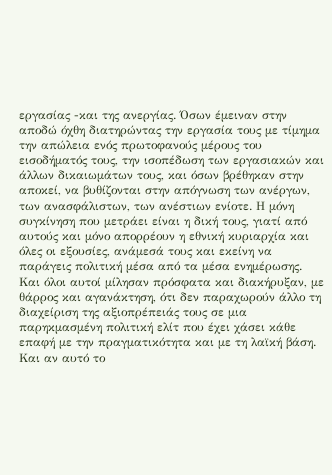εργασίας -και της ανεργίας. Όσων έμειναν στην αποδώ όχθη διατηρώντας την εργασία τους με τίμημα την απώλεια ενός πρωτοφανούς μέρους του εισοδήματός τους, την ισοπέδωση των εργασιακών και άλλων δικαιωμάτων τους, και όσων βρέθηκαν στην αποκεί, να βυθίζονται στην απόγνωση των ανέργων, των ανασφάλιστων, των ανέστιων ενίοτε. Η μόνη συγκίνηση που μετράει είναι η δική τους, γιατί από αυτούς και μόνο απορρέουν η εθνική κυριαρχία και όλες οι εξουσίες, ανάμεσά τους και εκείνη να παράγεις πολιτική μέσα από τα μέσα ενημέρωσης.
Και όλοι αυτοί μίλησαν πρόσφατα και διακήρυξαν, με θάρρος και αγανάκτηση, ότι δεν παραχωρούν άλλο τη διαχείριση της αξιοπρέπειάς τους σε μια παρηκμασμένη πολιτική ελίτ που έχει χάσει κάθε επαφή με την πραγματικότητα και με τη λαϊκή βάση. Και αν αυτό το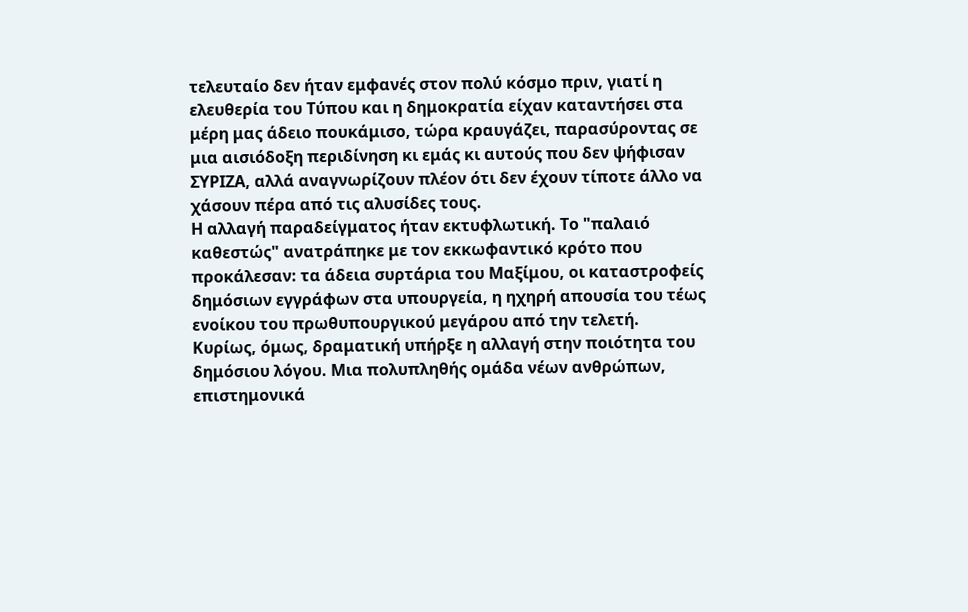τελευταίο δεν ήταν εμφανές στον πολύ κόσμο πριν, γιατί η ελευθερία του Τύπου και η δημοκρατία είχαν καταντήσει στα μέρη μας άδειο πουκάμισο, τώρα κραυγάζει, παρασύροντας σε μια αισιόδοξη περιδίνηση κι εμάς κι αυτούς που δεν ψήφισαν ΣΥΡΙΖΑ, αλλά αναγνωρίζουν πλέον ότι δεν έχουν τίποτε άλλο να χάσουν πέρα από τις αλυσίδες τους.
Η αλλαγή παραδείγματος ήταν εκτυφλωτική. Το "παλαιό καθεστώς" ανατράπηκε με τον εκκωφαντικό κρότο που προκάλεσαν: τα άδεια συρτάρια του Μαξίμου, οι καταστροφείς δημόσιων εγγράφων στα υπουργεία, η ηχηρή απουσία του τέως ενοίκου του πρωθυπουργικού μεγάρου από την τελετή.
Κυρίως, όμως, δραματική υπήρξε η αλλαγή στην ποιότητα του δημόσιου λόγου. Μια πολυπληθής ομάδα νέων ανθρώπων, επιστημονικά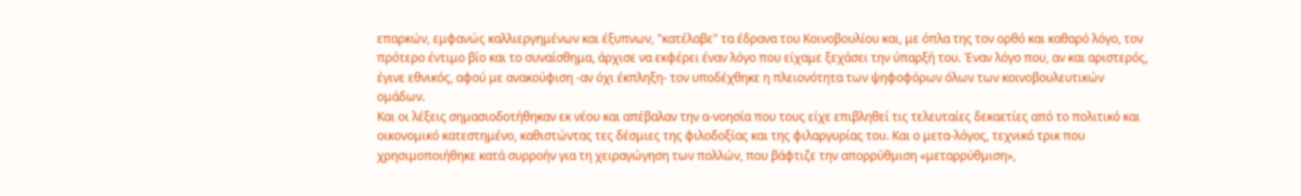επαρκών, εμφανώς καλλιεργημένων και έξυπνων, "κατέλαβε" τα έδρανα του Κοινοβουλίου και, με όπλα της τον ορθό και καθαρό λόγο, τον πρότερο έντιμο βίο και το συναίσθημα, άρχισε να εκφέρει έναν λόγο που είχαμε ξεχάσει την ύπαρξή του. Έναν λόγο που, αν και αριστερός, έγινε εθνικός, αφού με ανακούφιση -αν όχι έκπληξη- τον υποδέχθηκε η πλειονότητα των ψηφοφόρων όλων των κοινοβουλευτικών ομάδων.
Και οι λέξεις σημασιοδοτήθηκαν εκ νέου και απέβαλαν την α-νοησία που τους είχε επιβληθεί τις τελευταίες δεκαετίες από το πολιτικό και οικονομικό κατεστημένο, καθιστώντας τες δέσμιες της φιλοδοξίας και της φιλαργυρίας του. Και ο μετα-λόγος, τεχνικό τρικ που χρησιμοποιήθηκε κατά συρροήν για τη χειραγώγηση των πολλών, που βάφτιζε την απορρύθμιση «μεταρρύθμιση»,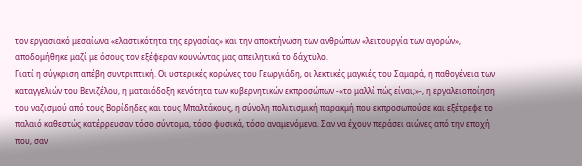τον εργασιακό μεσαίωνα «ελαστικότητα της εργασίας» και την αποκτήνωση των ανθρώπων «λειτουργία των αγορών», αποδομήθηκε μαζί με όσους τον εξέφεραν κουνώντας μας απειλητικά το δάχτυλο.
Γιατί η σύγκριση απέβη συντριπτική. Οι υστερικές κορώνες του Γεωργιάδη, οι λεκτικές μαγκιές του Σαμαρά, η παθογένεια των καταγγελιών του Βενιζέλου, η ματαιόδοξη κενότητα των κυβερνητικών εκπροσώπων -«το μαλλί πώς είναι;»-, η εργαλειοποίηση του ναζισμού από τους Βορίδηδες και τους Μπαλτάκους, η σύνολη πολιτισμική παρακμή που εκπροσωπούσε και εξέτρεφε το παλαιό καθεστώς κατέρρευσαν τόσο σύντομα, τόσο φυσικά, τόσο αναμενόμενα. Σαν να έχουν περάσει αιώνες από την εποχή που, σαν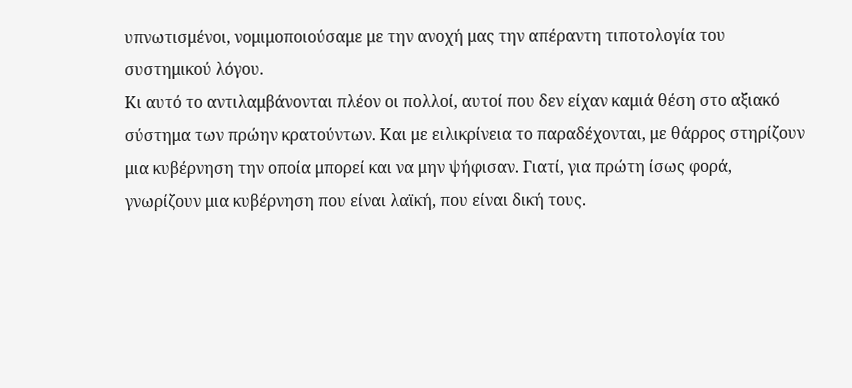υπνωτισμένοι, νομιμοποιούσαμε με την ανοχή μας την απέραντη τιποτολογία του συστημικού λόγου.
Κι αυτό το αντιλαμβάνονται πλέον οι πολλοί, αυτοί που δεν είχαν καμιά θέση στο αξιακό σύστημα των πρώην κρατούντων. Και με ειλικρίνεια το παραδέχονται, με θάρρος στηρίζουν μια κυβέρνηση την οποία μπορεί και να μην ψήφισαν. Γιατί, για πρώτη ίσως φορά, γνωρίζουν μια κυβέρνηση που είναι λαϊκή, που είναι δική τους.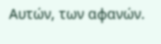Αυτών, των αφανών.